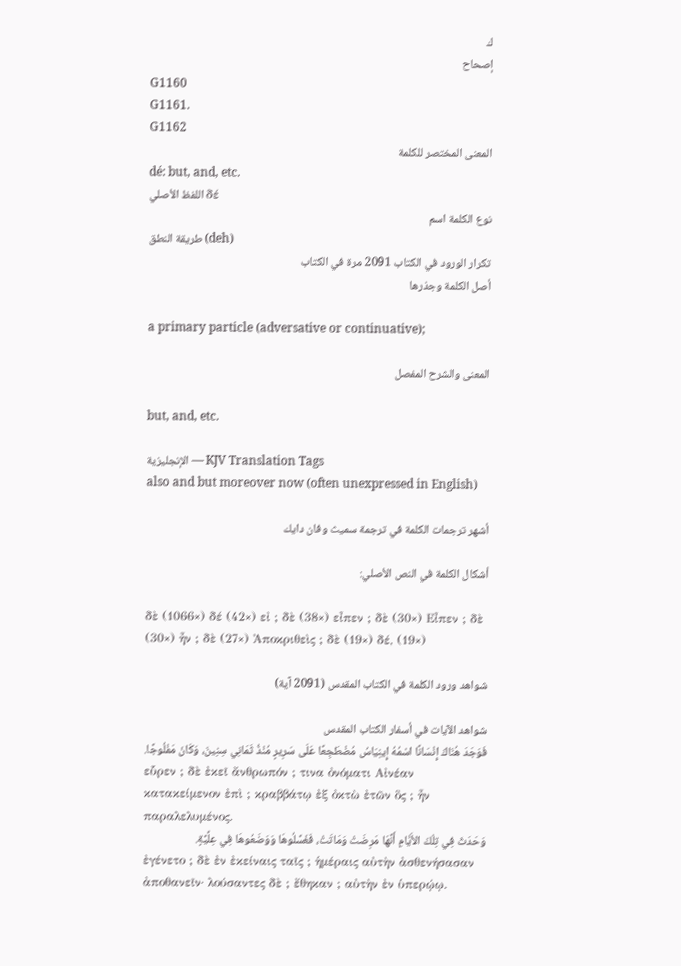ك
إصحاح
G1160
G1161.
G1162
المعنى المختصر للكلمة
dé: but, and, etc.
اللفظ الأصلي δέ
نوع الكلمة اسم
طريقة النطق (deh)
تكرار الورود في الكتاب 2091 مرة في الكتاب
أصل الكلمة وجذرها

a primary particle (adversative or continuative);

المعنى والشرح المفصل

but, and, etc.

الإنجليزية — KJV Translation Tags
also and but moreover now (often unexpressed in English)

أشهر ترجمات الكلمة في ترجمة سميث وفان دايك

أشكال الكلمة في النص الأصلي:

δὲ (1066×) δέ (42×) εἰ ; δὲ (38×) εἶπεν ; δὲ (30×) Εἶπεν ; δὲ (30×) ἦν ; δὲ (27×) Ἀποκριθεὶς ; δὲ (19×) δέ, (19×)

شواهد ورود الكلمة في الكتاب المقدس (2091 آية)

شواهد الآيات في أسفار الكتاب المقدس
فَوَجَدَ هُنَاكَ إِنْسَانًا اسْمُهُ إِينِيَاسُ مُضْطَجِعًا عَلَى سَرِيرٍ مُنْذُ ثَمَانِي سِنِينَ، وَكَانَ مَفْلُوجًا.
εὗρεν ; δὲ ἐκεῖ ἄνθρωπόν ; τινα ὀνόματι Αἰνέαν κατακείμενον ἐπὶ ; κραββάτῳ ἐξ ὀκτὼ ἐτῶν ὃς ; ἦν παραλελυμένος.
وَحَدَثَ فِي تِلْكَ الأَيَّامِ أَنَّهَا مَرِضَتْ وَمَاتَتْ، فَغَسَّلُوهَا وَوَضَعُوهَا فِي عِلِّيَّةٍ.
ἐγένετο ; δὲ ἐν ἐκείναις ταῖς ; ἡμέραις αὐτὴν ἀσθενήσασαν ἀποθανεῖν· λούσαντες δὲ ; ἔθηκαν ; αὐτὴν ἐν ὑπερῴῳ.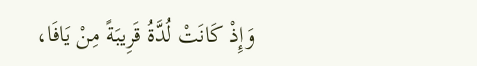وَإِذْ كَانَتْ لُدَّةُ قَرِيبَةً مِنْ يَافَا،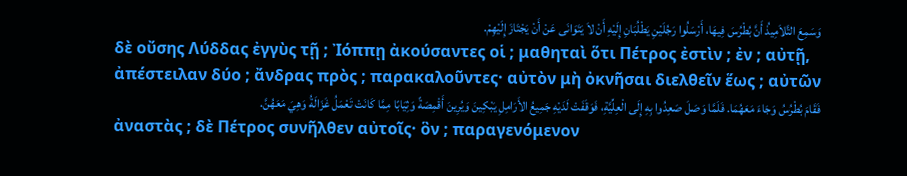وَسَمِعَ التَّلاَمِيذُ أَنَّ بُطْرُسَ فِيهَا، أَرْسَلُوا رَجُلَيْنِ يَطْلُبَانِ إِلَيْهِ أَنْ لاَ يَتَوَانَى عَنْ أَنْ يَجْتَازَ إِلَيْهِمْ.
δὲ οὔσης Λύδδας ἐγγὺς τῇ ; Ἰόππῃ ἀκούσαντες οἱ ; μαθηταὶ ὅτι Πέτρος ἐστὶν ; ἐν ; αὐτῇ, ἀπέστειλαν δύο ; ἄνδρας πρὸς ; παρακαλοῦντες· αὐτὸν μὴ ὀκνῆσαι διελθεῖν ἕως ; αὐτῶν
فَقَامَ بُطْرُسُ وَجَاءَ مَعَهُمَا. فَلَمَّا وَصَلَ صَعِدُوا بِهِ إِلَى الْعِلِّيَّةِ، فَوَقَفَتْ لَدَيْهِ جَمِيعُ الأَرَامِلِ يَبْكِينَ وَيُرِينَ أَقْمِصَةً وَثِيَابًا مِمَّا كَانَتْ تَعْمَلُ غَزَالَةُ وَهِيَ مَعَهُنَّ.
ἀναστὰς ; δὲ Πέτρος συνῆλθεν αὐτοῖς· ὃν ; παραγενόμενον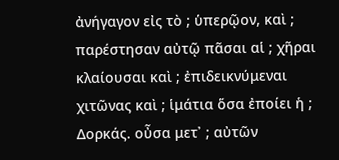ἀνήγαγον εἰς τὸ ; ὑπερῷον, καὶ ; παρέστησαν αὐτῷ πᾶσαι αἱ ; χῆραι κλαίουσαι καὶ ; ἐπιδεικνύμεναι χιτῶνας καὶ ; ἱμάτια ὅσα ἐποίει ἡ ; Δορκάς. οὖσα μετ᾽ ; αὐτῶν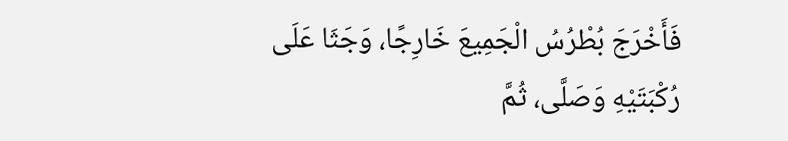فَأَخْرَجَ بُطْرُسُ الْجَمِيعَ خَارِجًا، وَجَثَا عَلَى رُكْبَتَيْهِ وَصَلَّى، ثُمَّ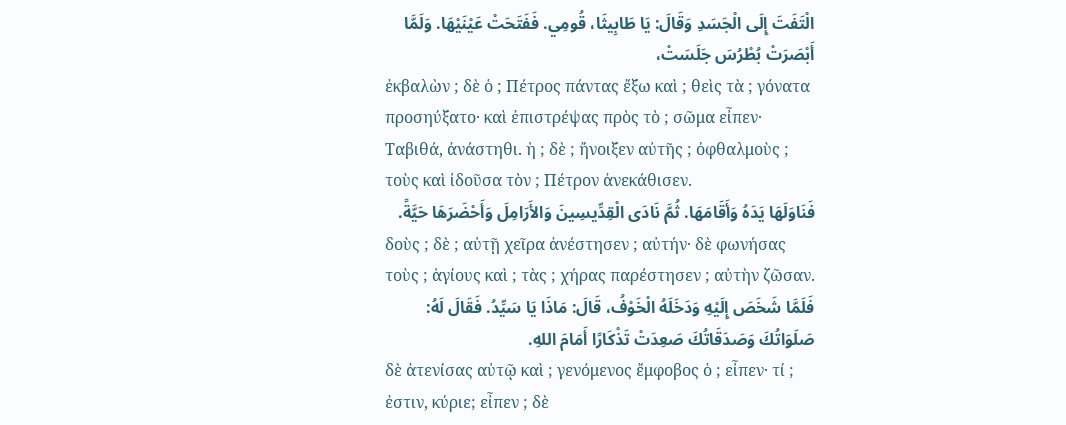الْتَفَتَ إِلَى الْجَسَدِ وَقَالَ: يَا طَابِيثَا، قُومِي. فَفَتَحَتْ عَيْنَيْهَا. وَلَمَّا أَبْصَرَتْ بُطْرُسَ جَلَسَتْ،
ἐκβαλὼν ; δὲ ὁ ; Πέτρος πάντας ἔξω καὶ ; θεὶς τὰ ; γόνατα προσηύξατο· καὶ ἐπιστρέψας πρὸς τὸ ; σῶμα εἶπεν· Ταβιθά, ἀνάστηθι. ἡ ; δὲ ; ἤνοιξεν αὐτῆς ; ὀφθαλμοὺς ; τοὺς καὶ ἰδοῦσα τὸν ; Πέτρον ἀνεκάθισεν.
فَنَاوَلَهَا يَدَهُ وَأَقَامَهَا. ثُمَّ نَادَى الْقِدِّيسِينَ وَالأَرَامِلَ وَأَحْضَرَهَا حَيَّةً.
δοὺς ; δὲ ; αὐτῇ χεῖρα ἀνέστησεν ; αὐτήν· δὲ φωνήσας τοὺς ; ἁγίους καὶ ; τὰς ; χήρας παρέστησεν ; αὐτὴν ζῶσαν.
فَلَمَّا شَخَصَ إِلَيْهِ وَدَخَلَهُ الْخَوْفُ، قَالَ: مَاذَا يَا سَيِّدُ. فَقَالَ لَهُ: صَلَوَاتُكَ وَصَدَقَاتُكَ صَعِدَتْ تَذْكَارًا أَمَامَ اللهِ.
δὲ ἀτενίσας αὐτῷ καὶ ; γενόμενος ἔμφοβος ὁ ; εἶπεν· τί ; ἐστιν, κύριε; εἶπεν ; δὲ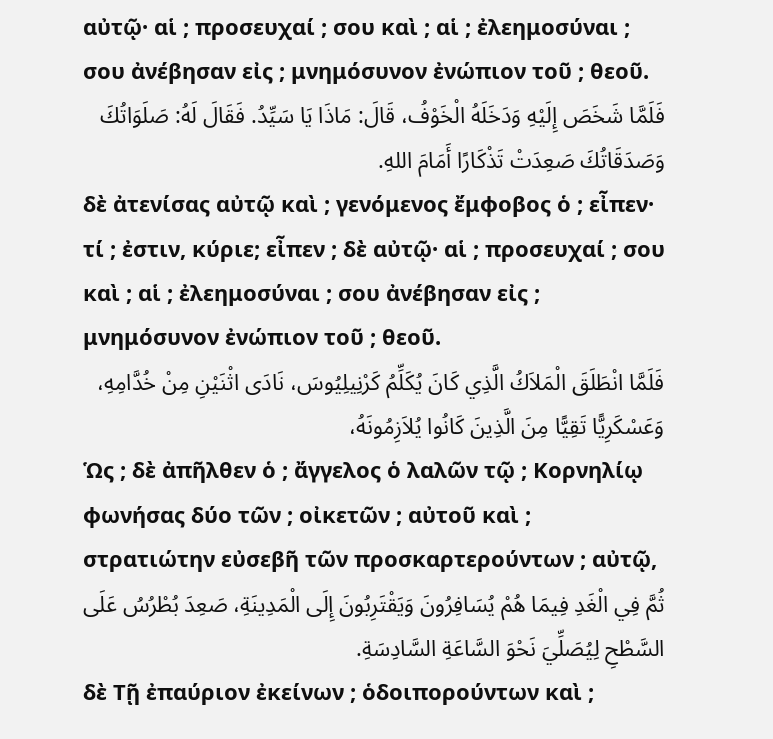αὐτῷ· αἱ ; προσευχαί ; σου καὶ ; αἱ ; ἐλεημοσύναι ; σου ἀνέβησαν εἰς ; μνημόσυνον ἐνώπιον τοῦ ; θεοῦ.
فَلَمَّا شَخَصَ إِلَيْهِ وَدَخَلَهُ الْخَوْفُ، قَالَ: مَاذَا يَا سَيِّدُ. فَقَالَ لَهُ: صَلَوَاتُكَ وَصَدَقَاتُكَ صَعِدَتْ تَذْكَارًا أَمَامَ اللهِ.
δὲ ἀτενίσας αὐτῷ καὶ ; γενόμενος ἔμφοβος ὁ ; εἶπεν· τί ; ἐστιν, κύριε; εἶπεν ; δὲ αὐτῷ· αἱ ; προσευχαί ; σου καὶ ; αἱ ; ἐλεημοσύναι ; σου ἀνέβησαν εἰς ; μνημόσυνον ἐνώπιον τοῦ ; θεοῦ.
فَلَمَّا انْطَلَقَ الْمَلاَكُ الَّذِي كَانَ يُكَلِّمُ كَرْنِيلِيُوسَ، نَادَى اثْنَيْنِ مِنْ خُدَّامِهِ، وَعَسْكَرِيًّا تَقِيًّا مِنَ الَّذِينَ كَانُوا يُلاَزِمُونَهُ،
Ὡς ; δὲ ἀπῆλθεν ὁ ; ἄγγελος ὁ λαλῶν τῷ ; Κορνηλίῳ φωνήσας δύο τῶν ; οἰκετῶν ; αὐτοῦ καὶ ; στρατιώτην εὐσεβῆ τῶν προσκαρτερούντων ; αὐτῷ,
ثُمَّ فِي الْغَدِ فِيمَا هُمْ يُسَافِرُونَ وَيَقْتَرِبُونَ إِلَى الْمَدِينَةِ، صَعِدَ بُطْرُسُ عَلَى السَّطْحِ لِيُصَلِّيَ نَحْوَ السَّاعَةِ السَّادِسَةِ.
δὲ Τῇ ἐπαύριον ἐκείνων ; ὁδοιπορούντων καὶ ;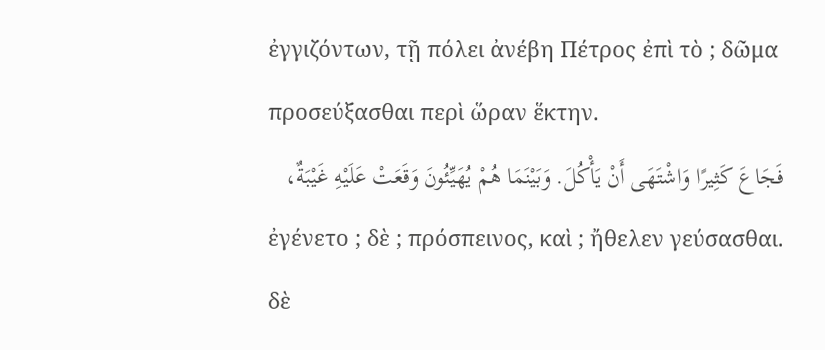ἐγγιζόντων, τῇ πόλει ἀνέβη Πέτρος ἐπὶ τὸ ; δῶμα προσεύξασθαι περὶ ὥραν ἕκτην.
فَجَاعَ كَثِيرًا وَاشْتَهَى أَنْ يَأْكُلَ. وَبَيْنَمَا هُمْ يُهَيِّئُونَ وَقَعَتْ عَلَيْهِ غَيْبَةٌ،
ἐγένετο ; δὲ ; πρόσπεινος, καὶ ; ἤθελεν γεύσασθαι. δὲ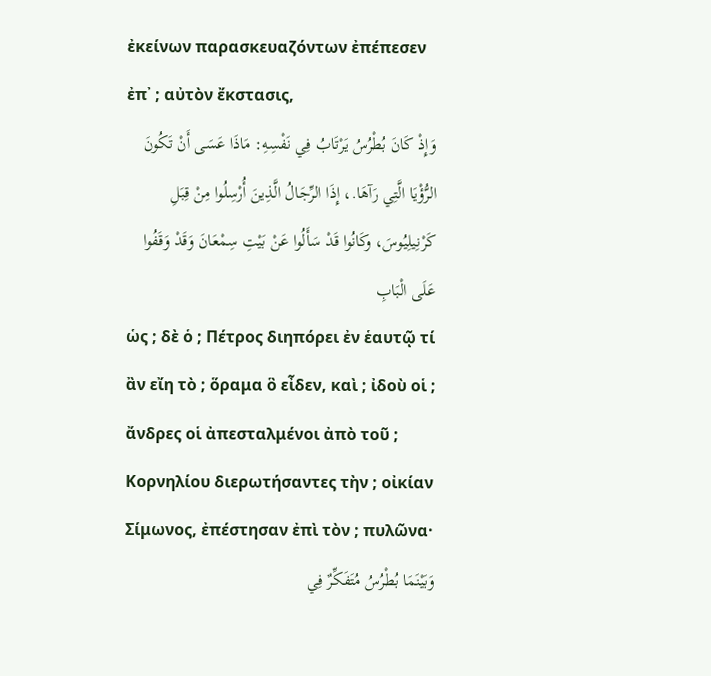ἐκείνων παρασκευαζόντων ἐπέπεσεν ἐπ᾽ ; αὐτὸν ἔκστασις,
وَإِذْ كَانَ بُطْرُسُ يَرْتَابُ فِي نَفْسِهِ: مَاذَا عَسَى أَنْ تَكُونَ الرُّؤْيَا الَّتِي رَآهَا.، إِذَا الرِّجَالُ الَّذِينَ أُرْسِلُوا مِنْ قِبَلِ كَرْنِيلِيُوسَ، وكَانُوا قَدْ سَأَلُوا عَنْ بَيْتِ سِمْعَانَ وَقَدْ وَقَفُوا عَلَى الْبَابِ
ὡς ; δὲ ὁ ; Πέτρος διηπόρει ἐν ἑαυτῷ τί ἂν εἴη τὸ ; ὅραμα ὃ εἶδεν, καὶ ; ἰδοὺ οἱ ; ἄνδρες οἱ ἀπεσταλμένοι ἀπὸ τοῦ ; Κορνηλίου διερωτήσαντες τὴν ; οἰκίαν Σίμωνος, ἐπέστησαν ἐπὶ τὸν ; πυλῶνα·
وَبَيْنَمَا بُطْرُسُ مُتَفَكِّرٌ فِي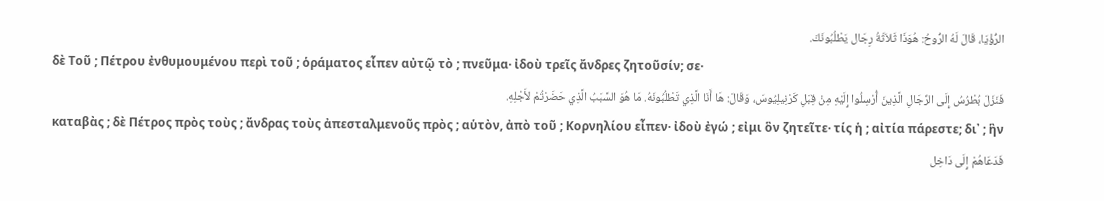الرُّؤْيَا، قَالَ لَهُ الرُّوحُ: هُوَذَا ثَلاَثَةُ رِجَال يَطْلُبُونَكَ.
δὲ Τοῦ ; Πέτρου ἐνθυμουμένου περὶ τοῦ ; ὁράματος εἶπεν αὐτῷ τὸ ; πνεῦμα· ἰδοὺ τρεῖς ἄνδρες ζητοῦσίν; σε·
فَنَزَلَ بُطْرُسُ إِلَى الرِّجَالِ الَّذِينَ أُرْسِلُوا إِلَيْهِ مِنْ قِبَلِ كَرْنِيلِيُوسَ، وَقَالَ: هَا أَنَا الَّذِي تَطْلُبُونَهُ. مَا هُوَ السَّبَبُ الَّذِي حَضَرْتُمْ لأَجْلِهِ.
καταβὰς ; δὲ Πέτρος πρὸς τοὺς ; ἄνδρας τοὺς ἀπεσταλμενοῦς πρὸς ; αὑτὸν, ἀπὸ τοῦ ; Κορνηλίου εἶπεν· ἰδοὺ ἐγώ ; εἰμι ὃν ζητεῖτε· τίς ἡ ; αἰτία πάρεστε; δι᾽ ; ἣν
فَدَعَاهُمْ إِلَى دَاخِل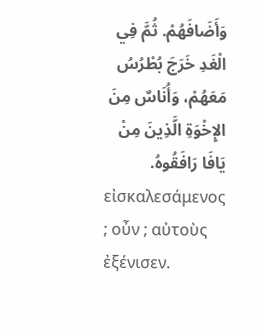وَأَضَافَهُمْ. ثُمَّ فِي الْغَدِ خَرَجَ بُطْرُسُ مَعَهُمْ، وَأُنَاسٌ مِنَ الإِخْوَةِ الَّذِينَ مِنْ يَافَا رَافَقُوهُ.
εἰσκαλεσάμενος ; οὖν ; αὐτοὺς ἐξένισεν.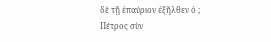δὲ τῇ ἐπαύριον ἐξῆλθεν ὁ ; Πέτρος σὺν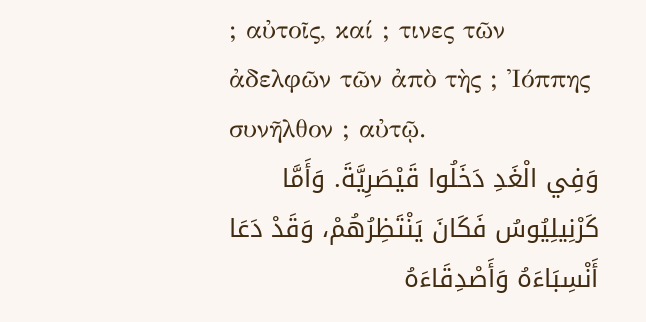; αὐτοῖς, καί ; τινες τῶν ἀδελφῶν τῶν ἀπὸ τὴς ; Ἰόππης συνῆλθον ; αὐτῷ.
وَفِي الْغَدِ دَخَلُوا قَيْصَرِيَّةَ. وَأَمَّا كَرْنِيلِيُوسُ فَكَانَ يَنْتَظِرُهُمْ، وَقَدْ دَعَا أَنْسِبَاءَهُ وَأَصْدِقَاءَهُ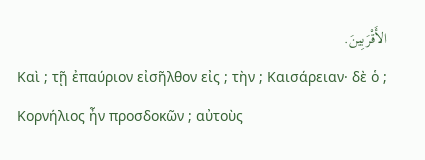الأَقْرَبِينَ.
Καὶ ; τῇ ἐπαύριον εἰσῆλθον εἰς ; τὴν ; Καισάρειαν· δὲ ὁ ; Κορνήλιος ἦν προσδοκῶν ; αὐτοὺς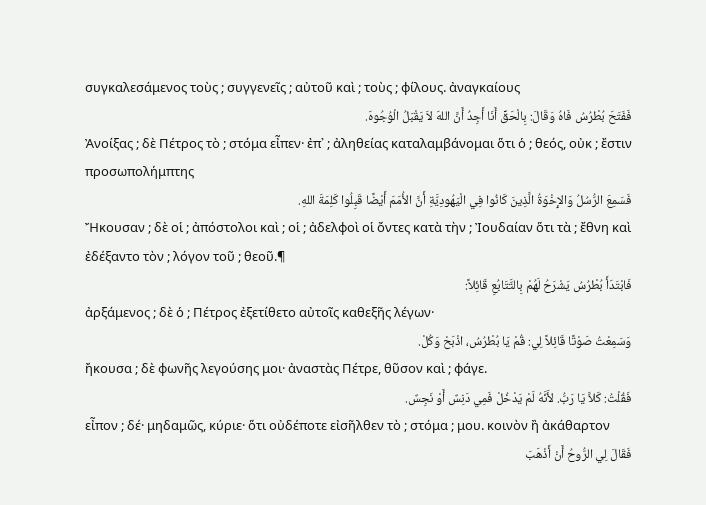συγκαλεσάμενος τοὺς ; συγγενεῖς ; αὐτοῦ καὶ ; τοὺς ; φίλους. ἀναγκαίους
فَفَتَحَ بُطْرُسُ فَاهُ وَقَالَ: بِالْحَقِّ أَنَا أَجِدُ أَنَّ اللهَ لاَ يَقْبَلُ الْوُجُوهَ.
Ἀνοίξας ; δὲ Πέτρος τὸ ; στόμα εἶπεν· ἐπ᾽ ; ἀληθείας καταλαμβάνομαι ὅτι ὁ ; θεός, οὐκ ; ἔστιν προσωπολήμπτης
فَسَمِعَ الرُّسُلُ وَالإِخْوَةُ الَّذِينَ كَانُوا فِي الْيَهُودِيَّةِ أَنَّ الأُمَمَ أَيْضًا قَبِلُوا كَلِمَةَ اللهِ.
Ἤκουσαν ; δὲ οἱ ; ἀπόστολοι καὶ ; οἱ ; ἀδελφοὶ οἱ ὄντες κατὰ τὴν ; Ἰουδαίαν ὅτι τὰ ; ἔθνη καὶ ἐδέξαντο τὸν ; λόγον τοῦ ; θεοῦ.¶
فَابْتَدَأَ بُطْرُسُ يَشْرَحُ لَهُمْ بِالتَّتَابُعِ قَائِلاً:
ἀρξάμενος ; δὲ ὁ ; Πέτρος ἐξετίθετο αὐτοῖς καθεξῆς λέγων·
وَسَمِعْتُ صَوْتًا قَائِلاً لِي: قُمْ يَا بُطْرُسُ، اذْبَحْ وَكُلْ.
ἤκουσα ; δὲ φωνῆς λεγούσης μοι· ἀναστὰς Πέτρε, θῦσον καὶ ; φάγε.
فَقُلْتُ: كَلاَّ يَا رَبُّ. لأَنَّهُ لَمْ يَدْخُلْ فَمِي دَنِسٌ أَوْ نَجِسٌ.
εἶπον ; δέ· μηδαμῶς, κύριε· ὅτι οὐδέποτε εἰσῆλθεν τὸ ; στόμα ; μου. κοινὸν ἢ ἀκάθαρτον
فَقَالَ لِي الرُّوحُ أَنْ أَذْهَبَ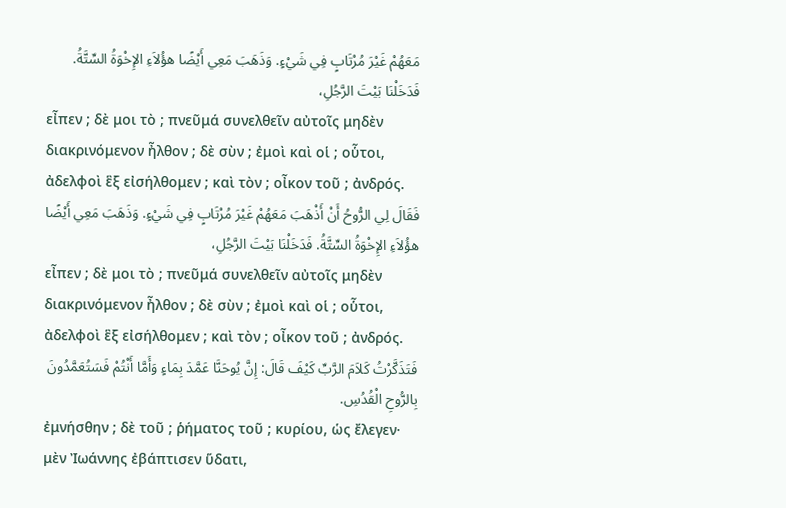مَعَهُمْ غَيْرَ مُرْتَابٍ فِي شَيْءٍ. وَذَهَبَ مَعِي أَيْضًا هؤُلاَءِ الإِخْوَةُ السِّتَّةُ. فَدَخَلْنَا بَيْتَ الرَّجُلِ،
εἶπεν ; δὲ μοι τὸ ; πνεῦμά συνελθεῖν αὐτοῖς μηδὲν διακρινόμενον ἦλθον ; δὲ σὺν ; ἐμοὶ καὶ οἱ ; οὗτοι, ἀδελφοὶ ἓξ εἰσήλθομεν ; καὶ τὸν ; οἶκον τοῦ ; ἀνδρός.
فَقَالَ لِي الرُّوحُ أَنْ أَذْهَبَ مَعَهُمْ غَيْرَ مُرْتَابٍ فِي شَيْءٍ. وَذَهَبَ مَعِي أَيْضًا هؤُلاَءِ الإِخْوَةُ السِّتَّةُ. فَدَخَلْنَا بَيْتَ الرَّجُلِ،
εἶπεν ; δὲ μοι τὸ ; πνεῦμά συνελθεῖν αὐτοῖς μηδὲν διακρινόμενον ἦλθον ; δὲ σὺν ; ἐμοὶ καὶ οἱ ; οὗτοι, ἀδελφοὶ ἓξ εἰσήλθομεν ; καὶ τὸν ; οἶκον τοῦ ; ἀνδρός.
فَتَذَكَّرْتُ كَلاَمَ الرَّبِّ كَيْفَ قَالَ: إِنَّ يُوحَنَّا عَمَّدَ بِمَاءٍ وَأَمَّا أَنْتُمْ فَسَتُعَمَّدُونَ بِالرُّوحِ الْقُدُسِ.
ἐμνήσθην ; δὲ τοῦ ; ῥήματος τοῦ ; κυρίου, ὡς ἔλεγεν· μὲν Ἰωάννης ἐβάπτισεν ὕδατι,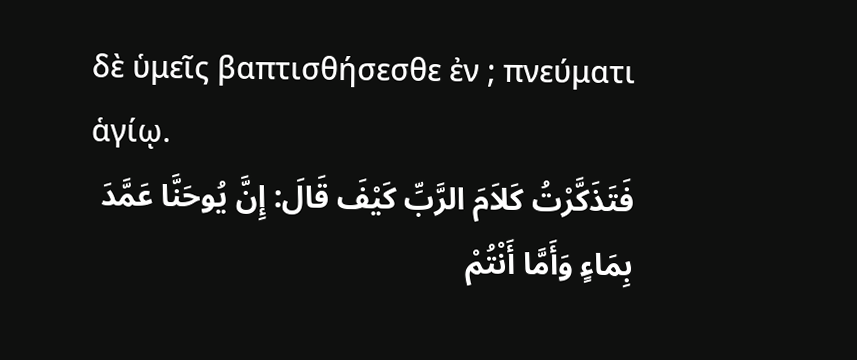δὲ ὑμεῖς βαπτισθήσεσθε ἐν ; πνεύματι ἁγίῳ.
فَتَذَكَّرْتُ كَلاَمَ الرَّبِّ كَيْفَ قَالَ: إِنَّ يُوحَنَّا عَمَّدَ بِمَاءٍ وَأَمَّا أَنْتُمْ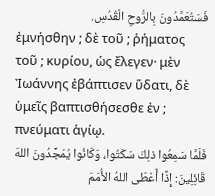فَسَتُعَمَّدُونَ بِالرُّوحِ الْقُدُسِ.
ἐμνήσθην ; δὲ τοῦ ; ῥήματος τοῦ ; κυρίου, ὡς ἔλεγεν· μὲν Ἰωάννης ἐβάπτισεν ὕδατι, δὲ ὑμεῖς βαπτισθήσεσθε ἐν ; πνεύματι ἁγίῳ.
فَلَمَّا سَمِعُوا ذلِكَ سَكَتُوا، وَكَانُوا يُمَجِّدُونَ اللهَ قَائِلِينَ: إِذًا أَعْطَى اللهُ الأُمَمَ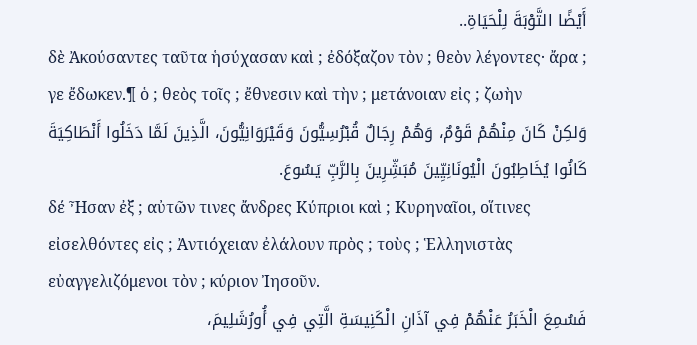أَيْضًا التَّوْبَةَ لِلْحَيَاةِ..
δὲ Ἀκούσαντες ταῦτα ἡσύχασαν καὶ ; ἐδόξαζον τὸν ; θεὸν λέγοντες· ἄρα ; γε ἔδωκεν.¶ ὁ ; θεὸς τοῖς ; ἔθνεσιν καὶ τὴν ; μετάνοιαν εἰς ; ζωὴν
وَلكِنْ كَانَ مِنْهُمْ قَوْمٌ، وَهُمْ رِجَالٌ قُبْرُسِيُّونَ وَقَيْرَوَانِيُّونَ، الَّذِينَ لَمَّا دَخَلُوا أَنْطَاكِيَةَ كَانُوا يُخَاطِبُونَ الْيُونَانِيِّينَ مُبَشِّرِينَ بِالرَّبِّ يَسُوعَ.
δέ Ἦσαν ἐξ ; αὐτῶν τινες ἄνδρες Κύπριοι καὶ ; Κυρηναῖοι, οἵτινες εἰσελθόντες εἰς ; Ἀντιόχειαν ἐλάλουν πρὸς ; τοὺς ; Ἑλληνιστὰς εὐαγγελιζόμενοι τὸν ; κύριον Ἰησοῦν.
فَسُمِعَ الْخَبَرُ عَنْهُمْ فِي آذَانِ الْكَنِيسَةِ الَّتِي فِي أُورُشَلِيمَ،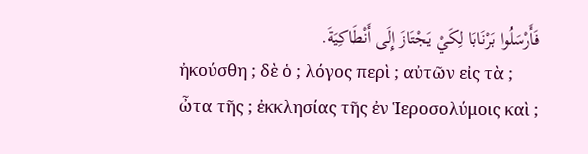فَأَرْسَلُوا بَرْنَابَا لِكَيْ يَجْتَازَ إِلَى أَنْطَاكِيَةَ.
ἠκούσθη ; δὲ ὁ ; λόγος περὶ ; αὐτῶν εἰς τὰ ; ὦτα τῆς ; ἐκκλησίας τῆς ἐν Ἱεροσολύμοις καὶ ;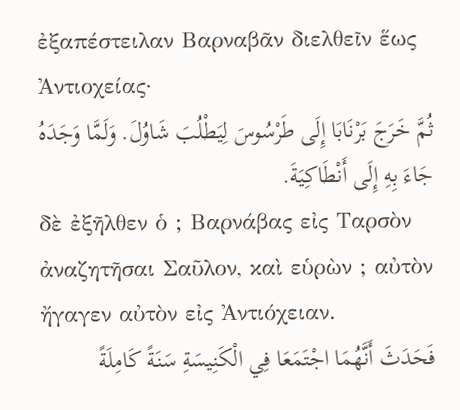ἐξαπέστειλαν Βαρναβᾶν διελθεῖν ἕως Ἀντιοχείας·
ثُمَّ خَرَجَ بَرْنَابَا إِلَى طَرْسُوسَ لِيَطْلُبَ شَاوُلَ. وَلَمَّا وَجَدَهُ جَاءَ بِهِ إِلَى أَنْطَاكِيَةَ.
δὲ ἐξῆλθεν ὁ ; Βαρνάβας εἰς Ταρσὸν ἀναζητῆσαι Σαῦλον, καὶ εὑρὼν ; αὐτὸν ἤγαγεν αὐτὸν εἰς Ἀντιόχειαν.
فَحَدَثَ أَنَّهُمَا اجْتَمَعَا فِي الْكَنِيسَةِ سَنَةً كَامِلَةً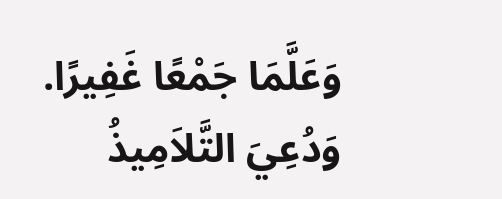وَعَلَّمَا جَمْعًا غَفِيرًا. وَدُعِيَ التَّلاَمِيذُ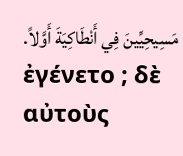مَسِيحِيِّينَ فِي أَنْطَاكِيَةَ أَوَّلاً.
ἐγένετο ; δὲ αὐτοὺς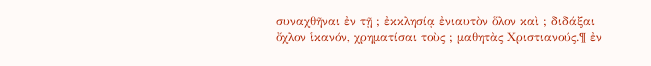συναχθῆναι ἐν τῇ ; ἐκκλησίᾳ ἐνιαυτὸν ὅλον καὶ ; διδάξαι ὄχλον ἱκανόν, χρηματίσαι τοὺς ; μαθητὰς Χριστιανούς.¶ ἐν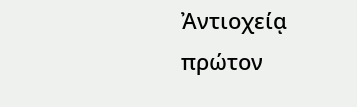Ἀντιοχείᾳ πρώτον